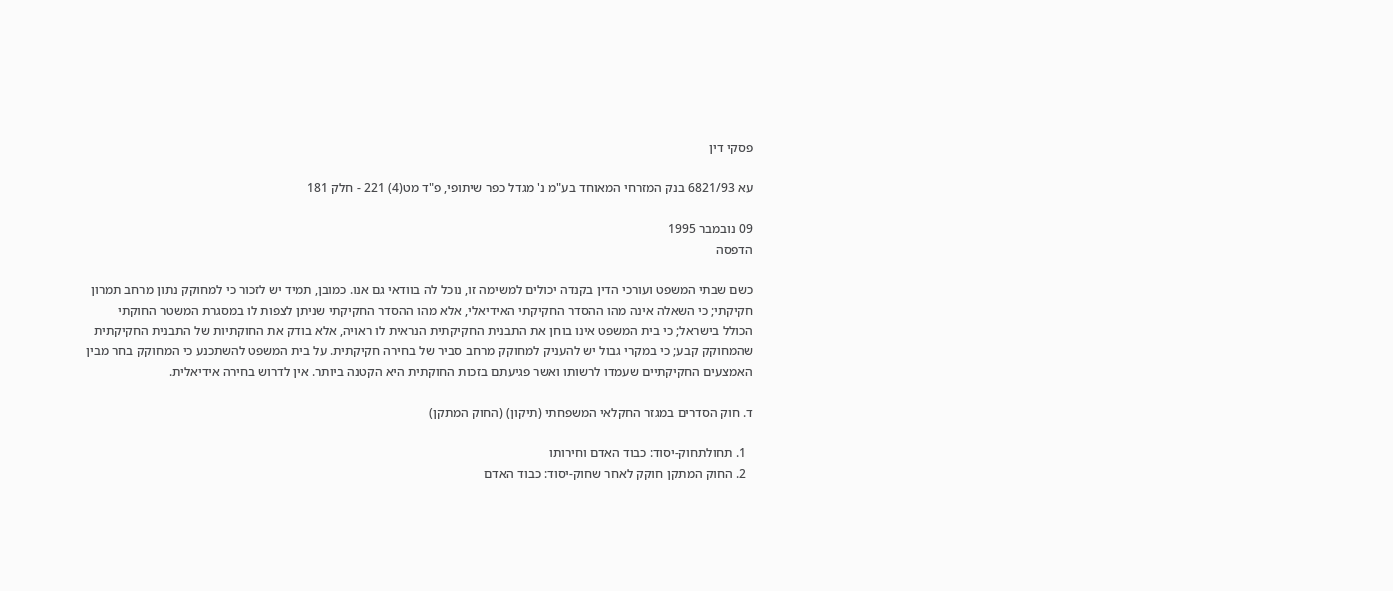פסקי דין

עא 6821/93 בנק המזרחי המאוחד בע"מ נ' מגדל כפר שיתופי, פ"ד מט(4) 221 - חלק 181

09 נובמבר 1995
הדפסה

כשם שבתי המשפט ועורכי הדין בקנדה יכולים למשימה זו, נוכל לה בוודאי גם אנו. כמובן, תמיד יש לזכור כי למחוקק נתון מרחב תמרון חקיקתי; כי השאלה אינה מהו ההסדר החקיקתי האידיאלי, אלא מהו ההסדר החקיקתי שניתן לצפות לו במסגרת המשטר החוקתי הכולל בישראל; כי בית המשפט אינו בוחן את התבנית החקיקתית הנראית לו ראויה, אלא בודק את החוקתיות של התבנית החקיקתית שהמחוקק קבע; כי במקרי גבול יש להעניק למחוקק מרחב סביר של בחירה חקיקתית. על בית המשפט להשתכנע כי המחוקק בחר מבין האמצעים החקיקתיים שעמדו לרשותו ואשר פגיעתם בזכות החוקתית היא הקטנה ביותר. אין לדרוש בחירה אידיאלית.

ד. חוק הסדרים במגזר החקלאי המשפחתי (תיקון) (החוק המתקן)

  1. תחולתחוק-יסוד: כבוד האדם וחירותו
  2. החוק המתקן חוקק לאחר שחוק-יסוד: כבוד האדם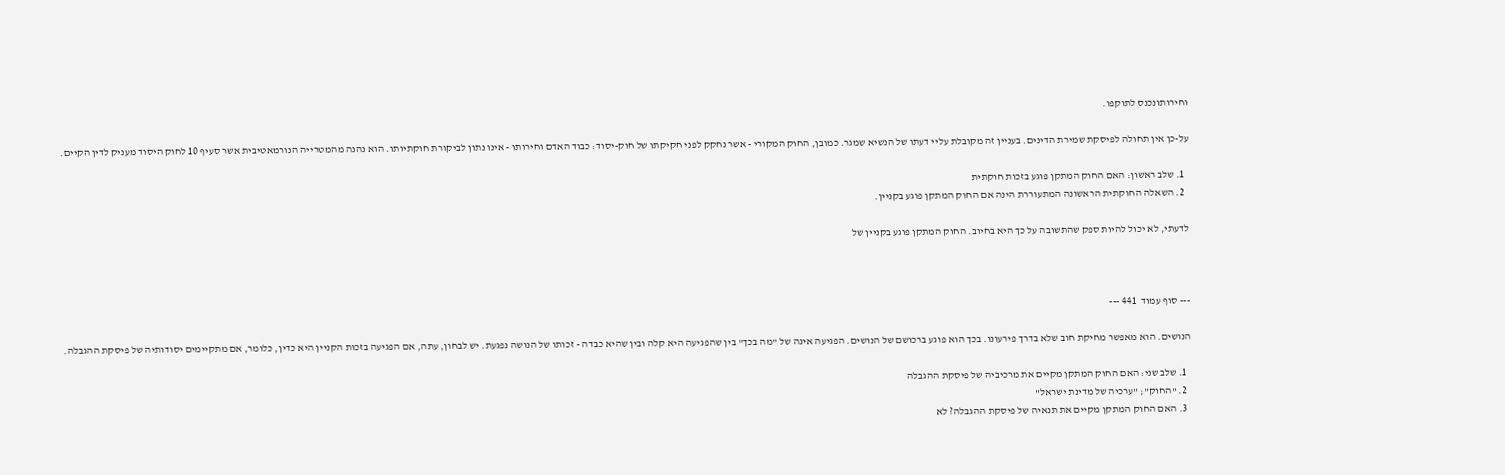וחירותונכנס לתוקפו.

על-כן אין תחולה לפיסקת שמירת הדינים. בעניין זה מקובלת עליי דעתו של הנשיא שמגר. כמובן, החוק המקורי - אשר נחקק לפני חקיקתו של חוק-יסוד: כבוד האדם וחירותו - אינו נתון לביקורת חוקתיותו. הוא נהנה מהמטרייה הנורמאטיבית אשר סעיף 10 לחוק היסוד מעניק לדין הקיים.

  1. שלב ראשון: האם החוק המתקן פוגע בזכות חוקתית
  2. השאלה החוקתית הראשונה המתעוררת הינה אם החוק המתקן פוגע בקניין.

לדעתי, לא יכול להיות ספק שהתשובה על כך היא בחיוב. החוק המתקן פוגע בקניין של



--- סוף עמוד  441 ---

הנושים. הוא מאפשר מחיקת חוב שלא בדרך פירעונו. בכך הוא פוגע ברכושם של הנושים. הפגיעה אינה של "מה בכך" בין שהפגיעה היא קלה ובין שהיא כבדה - זכותו של הנושה נפגעת. יש לבחון, עתה, אם הפגיעה בזכות הקניין היא כדין, כלומר, אם מתקיימים יסודותיה של פיסקת ההגבלה.

  1. שלב שני: האם החוק המתקן מקיים את מרכיביה של פיסקת ההגבלה
  2. "החוק"; "ערכיה של מדינת ישראל"
  3. האם החוק המתקן מקיים את תנאיה של פיסקת ההגבלה? לא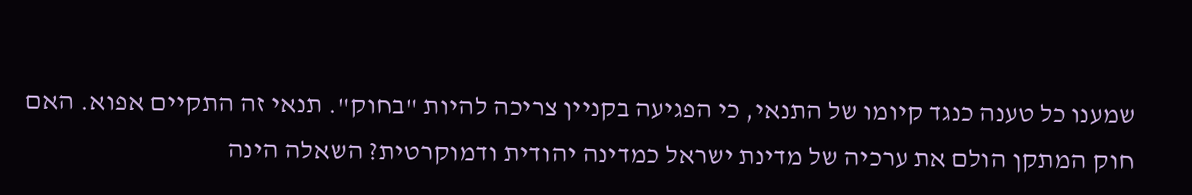שמענו כל טענה כנגד קיומו של התנאי, כי הפגיעה בקניין צריכה להיות "בחוק". תנאי זה התקיים אפוא. האם חוק המתקן הולם את ערכיה של מדינת ישראל כמדינה יהודית ודמוקרטית? השאלה הינה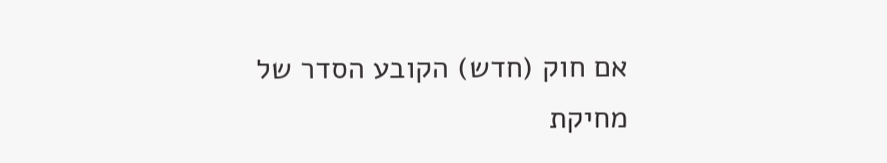אם חוק (חדש) הקובע הסדר של מחיקת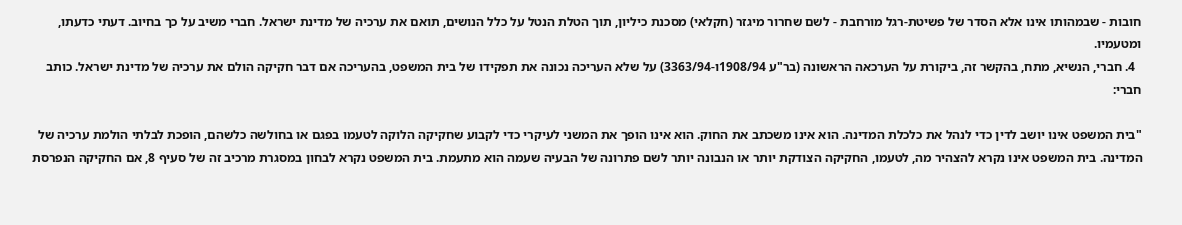חובות - שבמהותו אינו אלא הסדר של פשיטת-רגל מורחבת - לשם שחרור מיגזר (חקלאי) מסכנת כיליון, תוך הטלת הנטל על כלל הנושים, תואם את ערכיה של מדינת ישראל. חברי משיב על כך בחיוב. דעתי כדעתו, ומטעמיו.
  4. חברי, הנשיא, מתח, בהקשר זה, ביקורת על הערכאה הראשונה (בר"ע 1908/94ו-3363/94) על שלא העריכה נכונה את תפקידו של בית המשפט, בהעריכה אם דבר חקיקה הולם את ערכיה של מדינת ישראל. כותב חברי:

"בית המשפט אינו יושב לדין כדי לנהל את כלכלת המדינה. הוא אינו משכתב את החוק. הוא אינו הופך את המשני לעיקרי כדי לקבוע שחקיקה הלוקה לטעמו בפגם או בחולשה כלשהם, הופכת לבלתי הולמת ערכיה של המדינה. בית המשפט אינו נקרא להצהיר מה, לטעמו, החקיקה הצודקת יותר או הנבונה יותר לשם פתרונה של הבעיה שעמה הוא מתעמת. בית המשפט נקרא לבחון במסגרת מרכיב זה של סעיף 8, אם החקיקה הנפרסת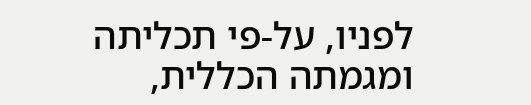לפניו, על-פי תכליתה ומגמתה הכללית,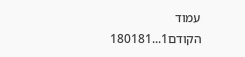עמוד הקודם1...180181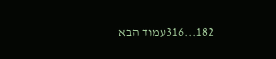182...316עמוד הבא